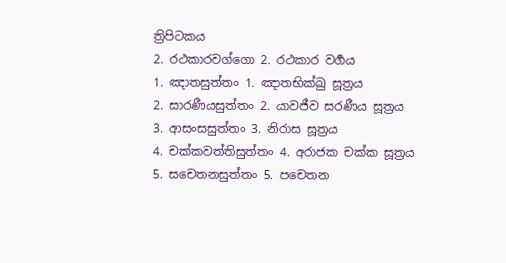ත්‍රිපිටකය
2. රථකාරවග්ගො 2. රථකාර වර්‍ගය
1. ඤාතසුත්තං 1. ඤාතභික්ඛු සූත්‍රය
2. සාරණීයසුත්තං 2. යාවජීව සරණීය සූත්‍රය
3. ආසංසසුත්තං 3. නිරාස සූත්‍රය
4. චක්කවත්තිසුත්තං 4. අරාජක චක්ක සූත්‍රය
5. සචෙතනසුත්තං 5. පචෙතන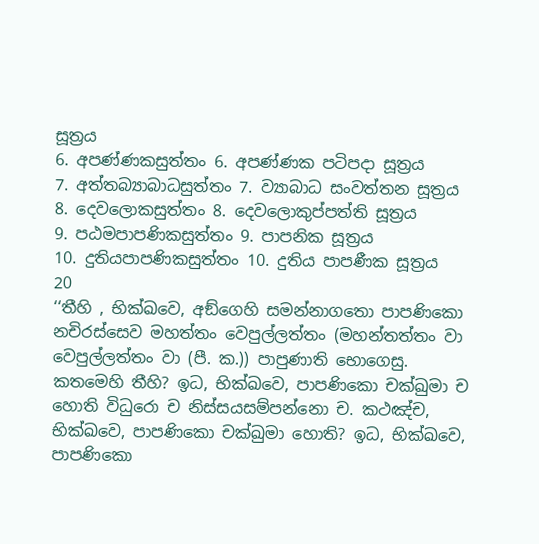සූත්‍රය
6. අපණ්ණකසුත්තං 6. අපණ්ණක පටිපදා සූත්‍රය
7. අත්තබ්‍යාබාධසුත්තං 7. ව්‍යාබාධ සංවත්තන සූත්‍රය
8. දෙවලොකසුත්තං 8. දෙවලොකුප්පත්ති සූත්‍රය
9. පඨමපාපණිකසුත්තං 9. පාපනික සූත්‍රය
10. දුතියපාපණිකසුත්තං 10. දුතිය පාපණීක සූත්‍රය
20
‘‘තීහි , භික්ඛවෙ, අඞ්ගෙහි සමන්නාගතො පාපණිකො නචිරස්සෙව මහත්තං වෙපුල්ලත්තං (මහන්තත්තං වා වෙපුල්ලත්තං වා (පී. ක.)) පාපුණාති භොගෙසු. කතමෙහි තීහි? ඉධ, භික්ඛවෙ, පාපණිකො චක්ඛුමා ච හොති විධුරො ච නිස්සයසම්පන්නො ච. කථඤ්ච, භික්ඛවෙ, පාපණිකො චක්ඛුමා හොති? ඉධ, භික්ඛවෙ, පාපණිකො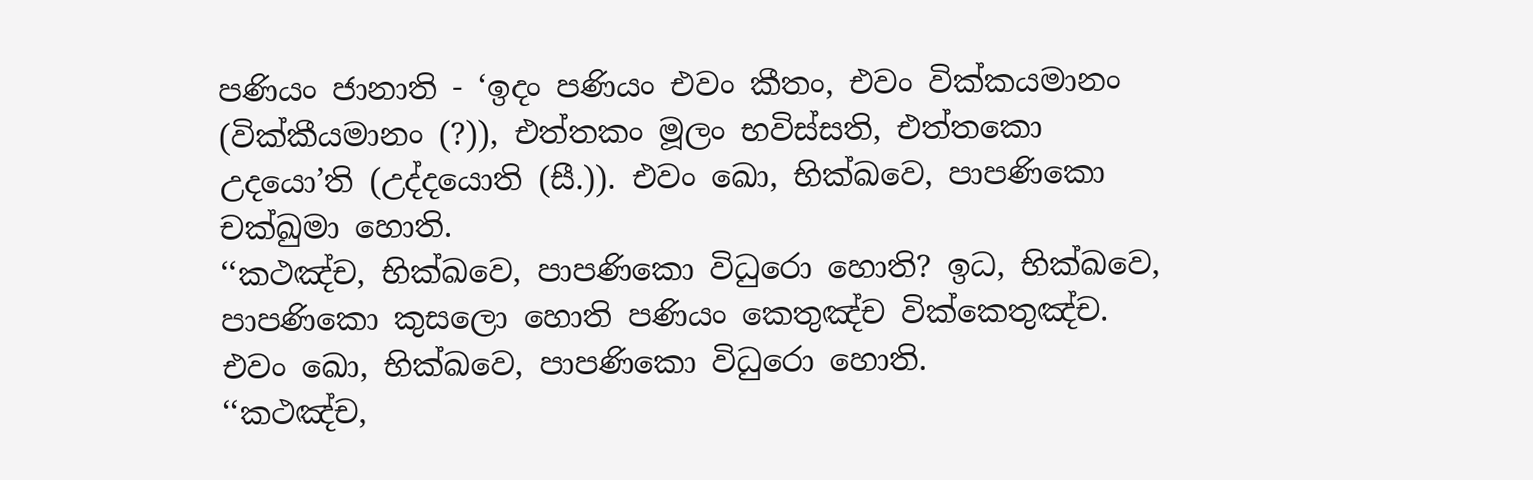පණියං ජානාති - ‘ඉදං පණියං එවං කීතං, එවං වික්කයමානං (වික්කීයමානං (?)), එත්තකං මූලං භවිස්සති, එත්තකො උදයො’ති (උද්දයොති (සී.)). එවං ඛො, භික්ඛවෙ, පාපණිකො චක්ඛුමා හොති.
‘‘කථඤ්ච, භික්ඛවෙ, පාපණිකො විධුරො හොති? ඉධ, භික්ඛවෙ, පාපණිකො කුසලො හොති පණියං කෙතුඤ්ච වික්කෙතුඤ්ච. එවං ඛො, භික්ඛවෙ, පාපණිකො විධුරො හොති.
‘‘කථඤ්ච,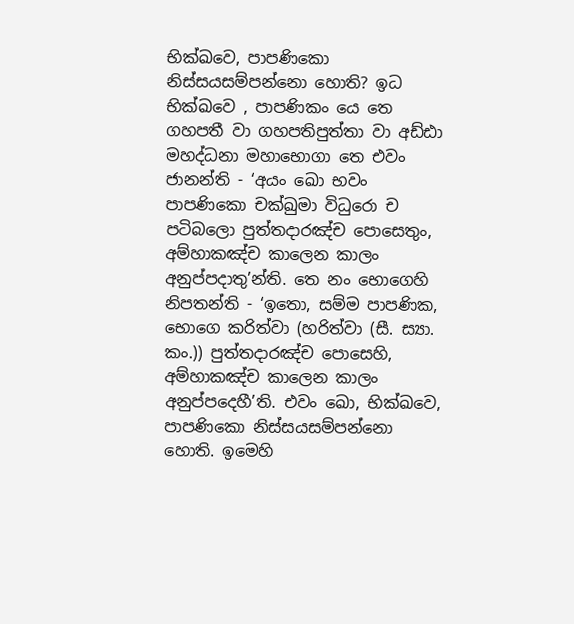භික්ඛවෙ, පාපණිකො නිස්සයසම්පන්නො හොති? ඉධ භික්ඛවෙ , පාපණිකං යෙ තෙ ගහපතී වා ගහපතිපුත්තා වා අඩ්ඪා මහද්ධනා මහාභොගා තෙ එවං ජානන්ති - ‘අයං ඛො භවං පාපණිකො චක්ඛුමා විධුරො ච පටිබලො පුත්තදාරඤ්ච පොසෙතුං, අම්හාකඤ්ච කාලෙන කාලං අනුප්පදාතු’න්ති. තෙ නං භොගෙහි නිපතන්ති - ‘ඉතො, සම්ම පාපණික, භොගෙ කරිත්වා (හරිත්වා (සී. ස්‍යා. කං.)) පුත්තදාරඤ්ච පොසෙහි, අම්හාකඤ්ච කාලෙන කාලං අනුප්පදෙහී’ති. එවං ඛො, භික්ඛවෙ, පාපණිකො නිස්සයසම්පන්නො හොති. ඉමෙහි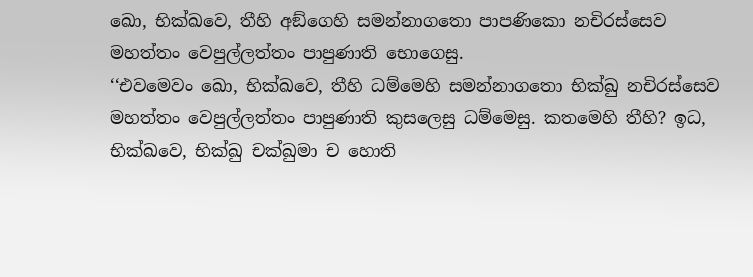ඛො, භික්ඛවෙ, තීහි අඞ්ගෙහි සමන්නාගතො පාපණිකො නචිරස්සෙව මහත්තං වෙපුල්ලත්තං පාපුණාති භොගෙසු.
‘‘එවමෙවං ඛො, භික්ඛවෙ, තීහි ධම්මෙහි සමන්නාගතො භික්ඛු නචිරස්සෙව මහත්තං වෙපුල්ලත්තං පාපුණාති කුසලෙසු ධම්මෙසු. කතමෙහි තීහි? ඉධ, භික්ඛවෙ, භික්ඛු චක්ඛුමා ච හොති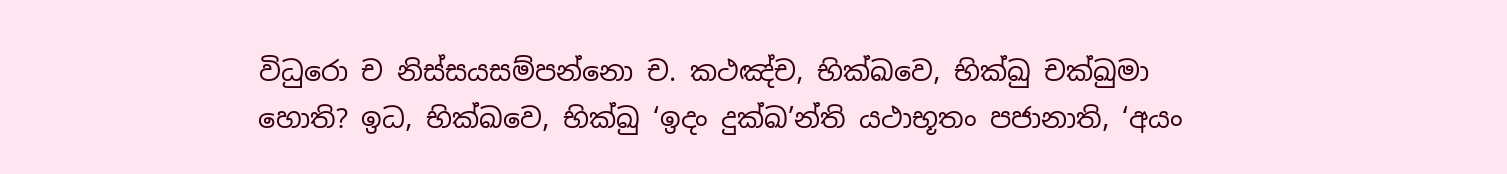විධුරො ච නිස්සයසම්පන්නො ච. කථඤ්ච, භික්ඛවෙ, භික්ඛු චක්ඛුමා හොති? ඉධ, භික්ඛවෙ, භික්ඛු ‘ඉදං දුක්ඛ’න්ති යථාභූතං පජානාති, ‘අයං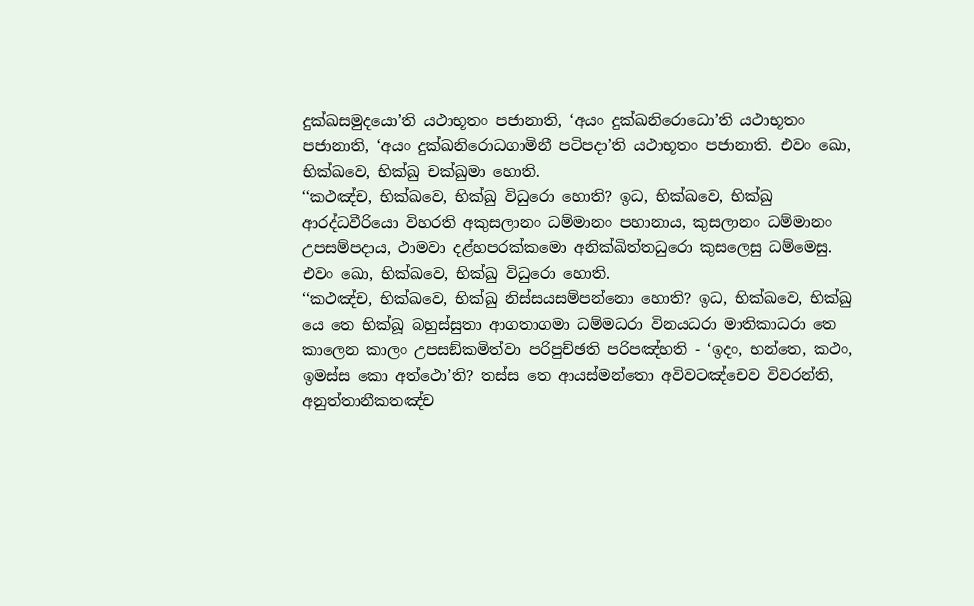දුක්ඛසමුදයො’ති යථාභූතං පජානාති, ‘අයං දුක්ඛනිරොධො’ති යථාභූතං පජානාති, ‘අයං දුක්ඛනිරොධගාමිනී පටිපදා’ති යථාභූතං පජානාති. එවං ඛො, භික්ඛවෙ, භික්ඛු චක්ඛුමා හොති.
‘‘කථඤ්ච, භික්ඛවෙ, භික්ඛු විධුරො හොති? ඉධ, භික්ඛවෙ, භික්ඛු ආරද්ධවීරියො විහරති අකුසලානං ධම්මානං පහානාය, කුසලානං ධම්මානං උපසම්පදාය, ථාමවා දළ්හපරක්කමො අනික්ඛිත්තධුරො කුසලෙසු ධම්මෙසු. එවං ඛො, භික්ඛවෙ, භික්ඛු විධුරො හොති.
‘‘කථඤ්ච, භික්ඛවෙ, භික්ඛු නිස්සයසම්පන්නො හොති? ඉධ, භික්ඛවෙ, භික්ඛු යෙ තෙ භික්ඛූ බහුස්සුතා ආගතාගමා ධම්මධරා විනයධරා මාතිකාධරා තෙ කාලෙන කාලං උපසඞ්කමිත්වා පරිපුච්ඡති පරිපඤ්හති - ‘ඉදං, භන්තෙ, කථං, ඉමස්ස කො අත්ථො’ති? තස්ස තෙ ආයස්මන්තො අවිවටඤ්චෙව විවරන්ති, අනුත්තානීකතඤ්ච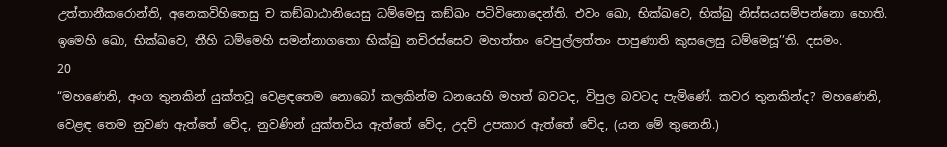උත්තානීකරොන්ති, අනෙකවිහිතෙසු ච කඞ්ඛාඨානියෙසු ධම්මෙසු කඞ්ඛං පටිවිනොදෙන්ති. එවං ඛො, භික්ඛවෙ, භික්ඛු නිස්සයසම්පන්නො හොති. ඉමෙහි ඛො, භික්ඛවෙ, තීහි ධම්මෙහි සමන්නාගතො භික්ඛු නචිරස්සෙව මහත්තං වෙපුල්ලත්තං පාපුණාති කුසලෙසු ධම්මෙසූ’’ති. දසමං.
20
“මහණෙනි, අංග තුනකින් යුක්තවූ වෙළඳතෙම නොබෝ කලකින්ම ධනයෙහි මහත් බවටද, විපුල බවටද පැමිණේ. කවර තුනකින්ද? මහණෙනි, වෙළඳ තෙම නුවණ ඇත්තේ වේද, නුවණින් යුක්තවිය ඇත්තේ වේද, උදව් උපකාර ඇත්තේ වේද, (යන මේ තුනෙනි.)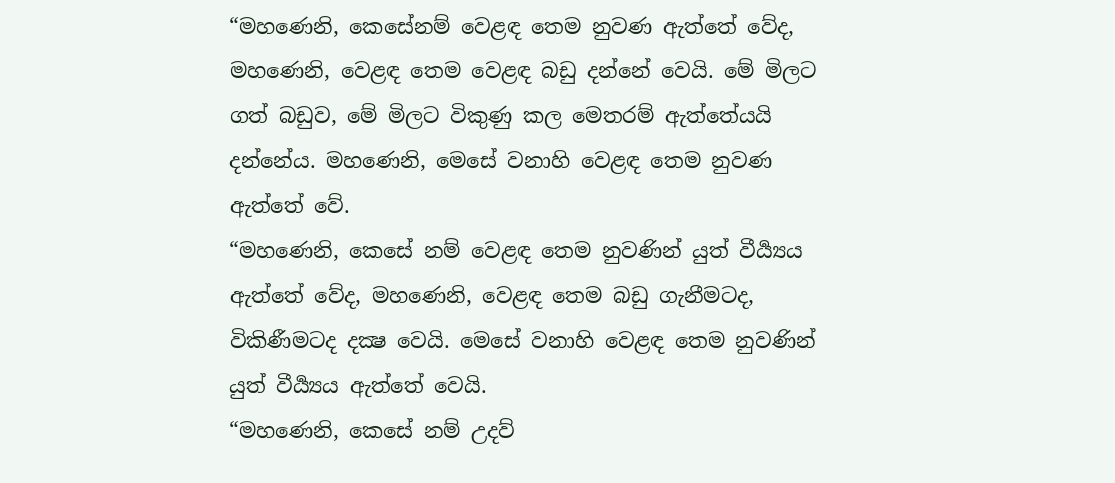“මහණෙනි, කෙසේනම් වෙළඳ තෙම නුවණ ඇත්තේ වේද, මහණෙනි, වෙළඳ තෙම වෙළඳ බඩු දන්නේ වෙයි. මේ මිලට ගත් බඩුව, මේ මිලට විකුණු කල මෙතරම් ඇත්තේයයි දන්නේය. මහණෙනි, මෙසේ වනාහි වෙළඳ තෙම නුවණ ඇත්තේ වේ.
“මහණෙනි, කෙසේ නම් වෙළඳ තෙම නුවණින් යුත් වීර්‍ය්‍යය ඇත්තේ වේද, මහණෙනි, වෙළඳ තෙම බඩු ගැනීමටද, විකිණීමටද දක්‍ෂ වෙයි. මෙසේ වනාහි වෙළඳ තෙම නුවණින් යුත් වීර්‍ය්‍යය ඇත්තේ වෙයි.
“මහණෙනි, කෙසේ නම් උදව්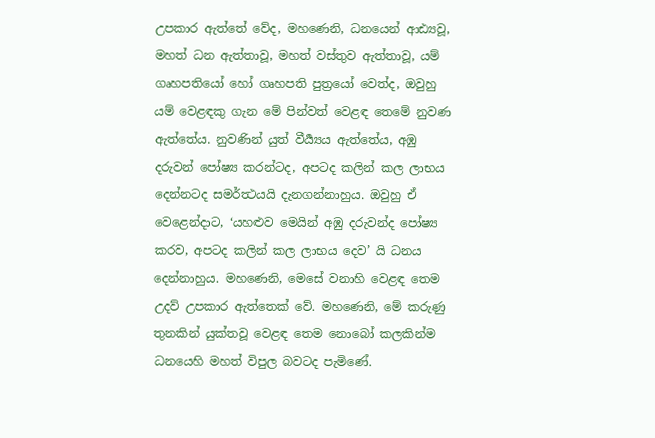උපකාර ඇත්තේ වේද, මහණෙනි, ධනයෙන් ආඪ්‍යවූ, මහත් ධන ඇත්තාවූ, මහත් වස්තුව ඇත්තාවූ, යම් ගෘහපතියෝ හෝ ගෘහපති පුත්‍රයෝ වෙත්ද, ඔවුහු යම් වෙළඳකු ගැන මේ පින්වත් වෙළඳ තෙමේ නුවණ ඇත්තේය. නුවණින් යුත් වීර්‍ය්‍යය ඇත්තේය, අඹු දරුවන් පෝෂ්‍ය කරන්ටද, අපටද කලින් කල ලාභය දෙන්නටද සමර්ත්‍ථයයි දැනගන්නාහුය. ඔවුහු ඒ වෙළෙන්දාට, ‘යහළුව මෙයින් අඹු දරුවන්ද පෝෂ්‍ය කරව, අපටද කලින් කල ලාභය දෙව’ යි ධනය දෙන්නාහුය. මහණෙනි, මෙසේ වනාහි වෙළඳ තෙම උදව් උපකාර ඇත්තෙක් වේ. මහණෙනි, මේ කරුණු තුනකින් යුක්තවූ වෙළඳ තෙම නොබෝ කලකින්ම ධනයෙහි මහත් විපුල බවටද පැමිණේ.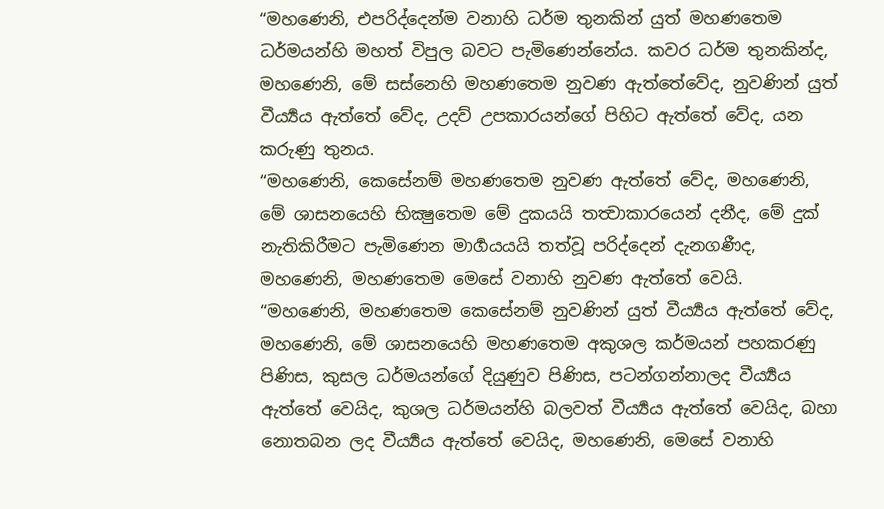“මහණෙනි, එපරිද්දෙන්ම වනාහි ධර්ම තුනකින් යුත් මහණතෙම ධර්මයන්හි මහත් විපුල බවට පැමිණෙන්නේය. කවර ධර්ම තුනකින්ද, මහණෙනි, මේ සස්නෙහි මහණතෙම නුවණ ඇත්තේවේද, නුවණින් යුත් වීර්‍ය්‍යය ඇත්තේ වේද, උදව් උපකාරයන්ගේ පිහිට ඇත්තේ වේද, යන කරුණු තුනය.
“මහණෙනි, කෙසේනම් මහණතෙම නුවණ ඇත්තේ වේද, මහණෙනි, මේ ශාසනයෙහි භික්‍ෂුතෙම මේ දුකයයි තත්‍වාකාරයෙන් දනීද, මේ දුක් නැතිකිරීමට පැමිණෙන මාර්‍ගයයයි තත්වූ පරිද්දෙන් දැනගණීද, මහණෙනි, මහණතෙම මෙසේ වනාහි නුවණ ඇත්තේ වෙයි.
“මහණෙනි, මහණතෙම කෙසේනම් නුවණින් යුත් වීර්‍ය්‍යය ඇත්තේ වේද, මහණෙනි, මේ ශාසනයෙහි මහණතෙම අකුශල කර්මයන් පහකරණු පිණිස, කුසල ධර්මයන්ගේ දියුණුව පිණිස, පටන්ගන්නාලද වීර්‍ය්‍යය ඇත්තේ වෙයිද, කුශල ධර්මයන්හි බලවත් වීර්‍ය්‍යය ඇත්තේ වෙයිද, බහා නොතබන ලද වීර්‍ය්‍යය ඇත්තේ වෙයිද, මහණෙනි, මෙසේ වනාහි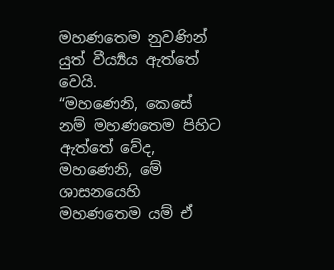මහණතෙම නුවණින් යුත් වීර්‍ය්‍යය ඇත්තේ වෙයි.
“මහණෙනි, කෙසේ නම් මහණතෙම පිහිට ඇත්තේ වේද, මහණෙනි, මේ ශාසනයෙහි මහණතෙම යම් ඒ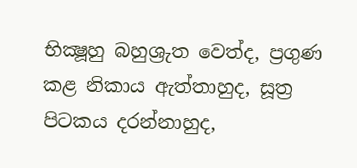භික්‍ෂූහු බහුශ්‍රුත වෙත්ද, ප්‍රගුණ කළ නිකාය ඇත්තාහුද, සූත්‍ර පිටකය දරන්නාහුද,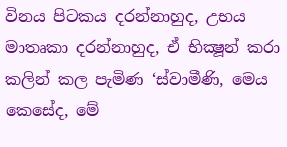විනය පිටකය දරන්නාහුද, උභය මාතෘකා දරන්නාහුද, ඒ භික්‍ෂූන් කරා කලින් කල පැමිණ ‘ස්වාමීණි, මෙය කෙසේද, මේ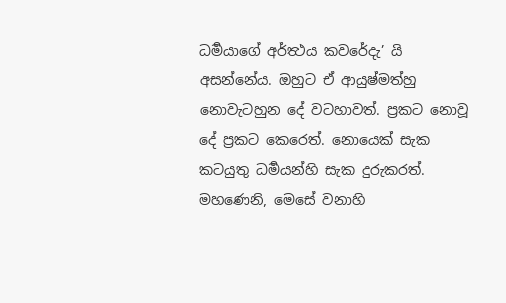ධර්‍මයාගේ අර්ත්‍ථය කවරේදැ’ යි අසන්නේය. ඔහුට ඒ ආයුෂ්මත්හු නොවැටහුන දේ වටහාවත්. ප්‍රකට නොවූ දේ ප්‍රකට කෙරෙත්. නොයෙක් සැක කටයුතු ධර්‍මයන්හි සැක දුරුකරත්. මහණෙනි, මෙසේ වනාහි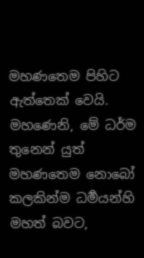මහණතෙම පිහිට ඇත්තෙක් වෙයි. මහණෙනි, මේ ධර්ම තුනෙන් යුත් මහණතෙම නොබෝ කලකින්ම ධර්‍මයන්හි මහත් බවට,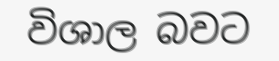විශාල බවට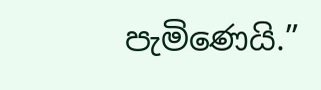පැමිණෙයි.”